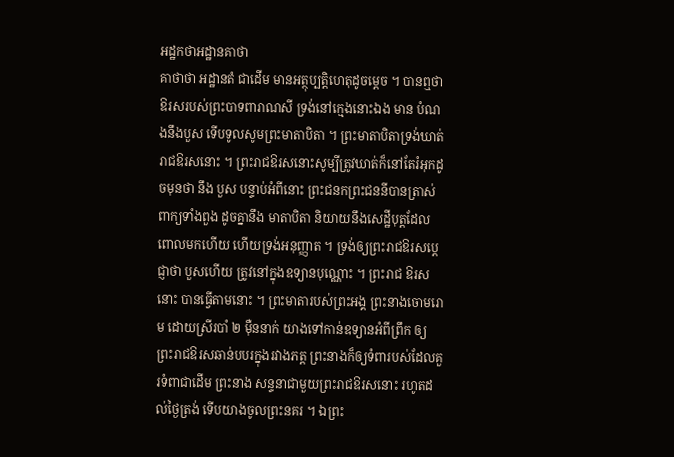អដ្ឋកថាអដ្ឋានគាថា
គាថាថា អដ្ឋានតំ ជាដើម មានអត្ថុប្បត្តិហេតុដូចម្តេច ។ បានឮថា ឱរសរបស់ព្រះបាទពារាណសី ទ្រង់នៅក្មេងនោះឯង មាន បំណងនឹងបួស ទើបទូលសូមព្រះមាតាបិតា ។ ព្រះមាតាបិតាទ្រង់ឃាត់រាជឱរសនោះ ។ ព្រះរាជឱរសនោះសូម្បីត្រូវឃាត់ក៏នៅតែរំអុកដូចមុនថា នឹង បួស បន្ទាប់អំពីនោះ ព្រះជនកព្រះជននីបានត្រាស់ពាក្យទាំងពួង ដូចគ្នានឹង មាតាបិតា និយាយនឹងសេដ្ឋីបុត្តដែលពោលមកហើយ ហើយទ្រង់អនុញ្ញាត ។ ទ្រង់ឲ្យព្រះរាជឱរសប្តេជ្ញាថា បួសហើយ ត្រូវនៅក្នុងឧទ្យានបុណ្ណោះ ។ ព្រះរាជ ឱរសនោះ បានធ្វើតាមនោះ ។ ព្រះមាតារបស់ព្រះអង្គ ព្រះនាងចោមរោម ដោយស្រីរបាំ ២ ម៉ឺននាក់ យាងទៅកាន់ឧទ្យានអំពីព្រឹក ឲ្យព្រះរាជឱរសឆាន់បបរក្នុងរវាងភត្ត ព្រះនាងក៏ឲ្យទំពារបស់ដែលគួរទំពាជាដើម ព្រះនាង សន្ទនាជាមួយព្រះរាជឱរសនោះ រហូតដល់ថ្ងៃត្រង់ ទើបយាងចូលព្រះនគរ ។ ឯព្រះ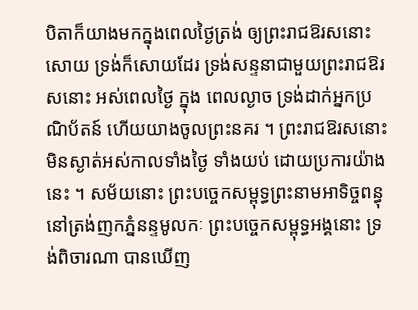បិតាក៏យាងមកក្នុងពេលថ្ងៃត្រង់ ឲ្យព្រះរាជឱរសនោះសោយ ទ្រង់ក៏សោយដែរ ទ្រង់សន្ទនាជាមួយព្រះរាជឱរសនោះ អស់ពេលថ្ងៃ ក្នុង ពេលល្ងាច ទ្រង់ដាក់អ្នកប្រណិប័តន៍ ហើយយាងចូលព្រះនគរ ។ ព្រះរាជឱរសនោះ មិនស្ងាត់អស់កាលទាំងថ្ងៃ ទាំងយប់ ដោយប្រការយ៉ាងនេះ ។ សម័យនោះ ព្រះបច្ចេកសម្ពុទ្ធព្រះនាមអាទិច្ចពន្ធុ នៅត្រង់ញកភ្នំនន្ទមូលកៈ ព្រះបច្ចេកសម្ពុទ្ធអង្គនោះ ទ្រង់ពិចារណា បានឃើញ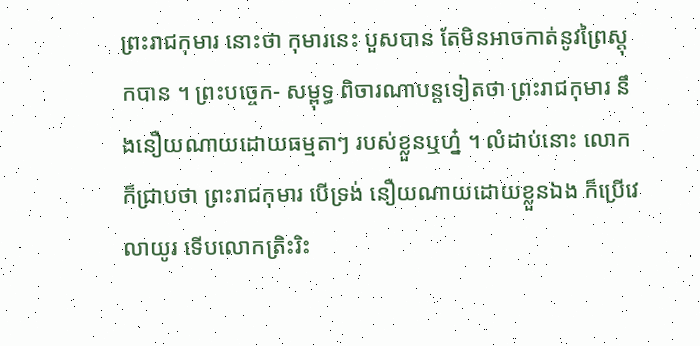ព្រះរាជកុមារ នោះថា កុមារនេះ បួសបាន តែមិនអាចកាត់នូវព្រៃស្តុកបាន ។ ព្រះបច្ចេក- សម្ពុទ្ធ ពិចារណាបន្តទៀតថា ព្រះរាជកុមារ នឹងនឿយណាយដោយធម្មតាៗ របស់ខ្លួនឬហ្ន៎ ។ លំដាប់នោះ លោកក៏ជ្រាបថា ព្រះរាជកុមារ បើទ្រង់ នឿយណាយដោយខ្លួនឯង ក៏ប្រើវេលាយូរ ទើបលោកត្រិះរិះ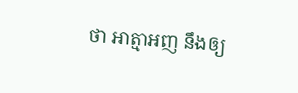ថា អាត្មាអញ នឹងឲ្យ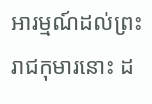អារម្មណ៍ដល់ព្រះរាជកុមារនោះ ដ